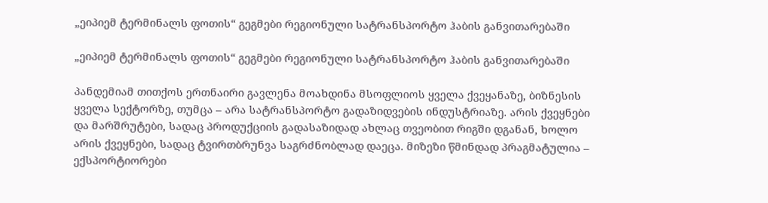„ეიპიემ ტერმინალს ფოთის“ გეგმები რეგიონული სატრანსპორტო ჰაბის განვითარებაში

„ეიპიემ ტერმინალს ფოთის“ გეგმები რეგიონული სატრანსპორტო ჰაბის განვითარებაში

პანდემიამ თითქოს ერთნაირი გავლენა მოახდინა მსოფლიოს ყველა ქვეყანაზე, ბიზნესის ყველა სექტორზე, თუმცა – არა სატრანსპორტო გადაზიდვების ინდუსტრიაზე. არის ქვეყნები და მარშრუტები, სადაც პროდუქციის გადასაზიდად ახლაც თვეობით რიგში დგანან, ხოლო არის ქვეყნები, სადაც ტვირთბრუნვა საგრძნობლად დაეცა. მიზეზი წმინდად პრაგმატულია – ექსპორტიორები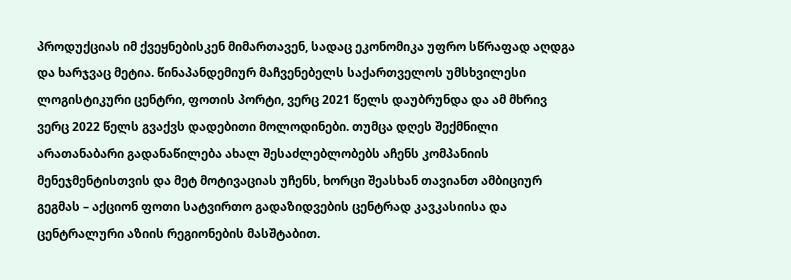პროდუქციას იმ ქვეყნებისკენ მიმართავენ, სადაც ეკონომიკა უფრო სწრაფად აღდგა და ხარჯვაც მეტია. წინაპანდემიურ მაჩვენებელს საქართველოს უმსხვილესი ლოგისტიკური ცენტრი, ფოთის პორტი, ვერც 2021 წელს დაუბრუნდა და ამ მხრივ ვერც 2022 წელს გვაქვს დადებითი მოლოდინები. თუმცა დღეს შექმნილი არათანაბარი გადანაწილება ახალ შესაძლებლობებს აჩენს კომპანიის მენეჯმენტისთვის და მეტ მოტივაციას უჩენს, ხორცი შეასხან თავიანთ ამბიციურ გეგმას – აქციონ ფოთი სატვირთო გადაზიდვების ცენტრად კავკასიისა და ცენტრალური აზიის რეგიონების მასშტაბით.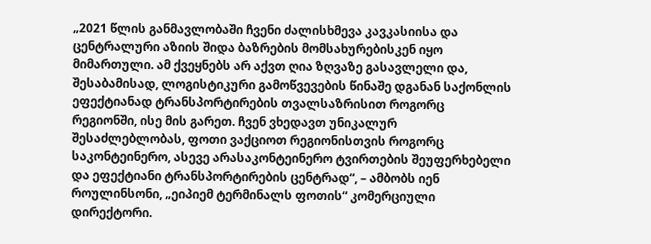„2021 წლის განმავლობაში ჩვენი ძალისხმევა კავკასიისა და ცენტრალური აზიის შიდა ბაზრების მომსახურებისკენ იყო მიმართული. ამ ქვეყნებს არ აქვთ ღია ზღვაზე გასავლელი და, შესაბამისად, ლოგისტიკური გამოწვევების წინაშე დგანან საქონლის ეფექტიანად ტრანსპორტირების თვალსაზრისით როგორც რეგიონში, ისე მის გარეთ. ჩვენ ვხედავთ უნიკალურ შესაძლებლობას, ფოთი ვაქციოთ რეგიონისთვის როგორც საკონტეინერო, ასევე არასაკონტეინერო ტვირთების შეუფერხებელი და ეფექტიანი ტრანსპორტირების ცენტრად“, – ამბობს იენ როულინსონი, „ეიპიემ ტერმინალს ფოთის“ კომერციული დირექტორი.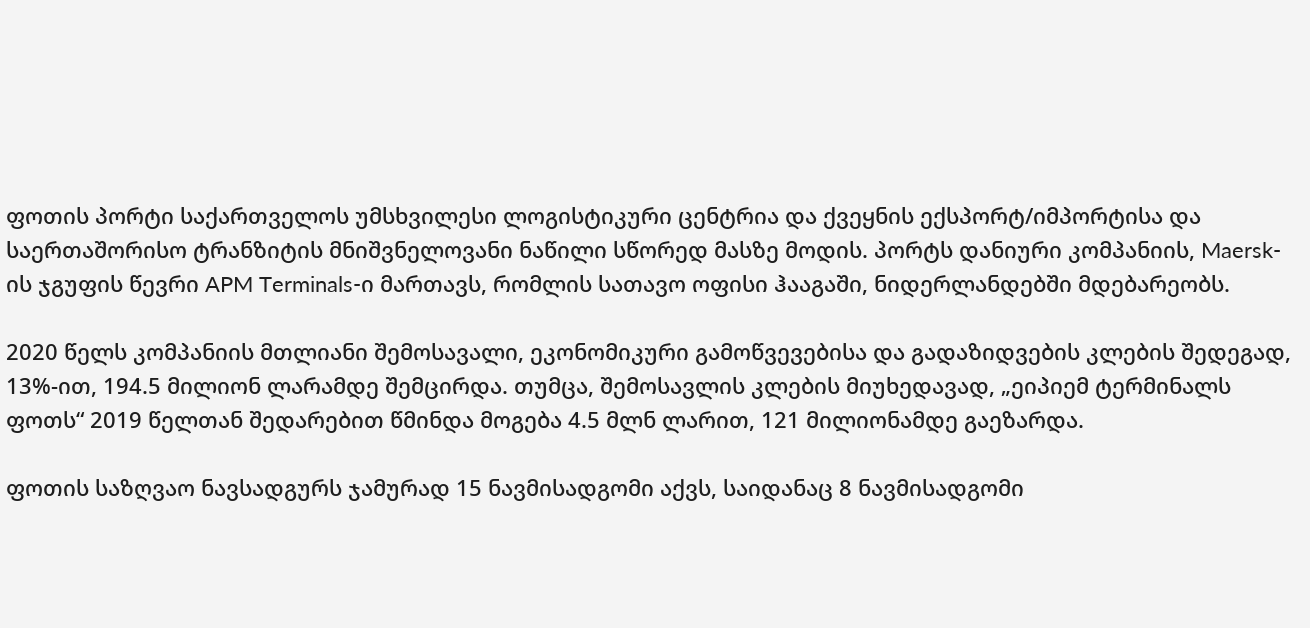ფოთის პორტი საქართველოს უმსხვილესი ლოგისტიკური ცენტრია და ქვეყნის ექსპორტ/იმპორტისა და საერთაშორისო ტრანზიტის მნიშვნელოვანი ნაწილი სწორედ მასზე მოდის. პორტს დანიური კომპანიის, Maersk-ის ჯგუფის წევრი APM Terminals-ი მართავს, რომლის სათავო ოფისი ჰააგაში, ნიდერლანდებში მდებარეობს.

2020 წელს კომპანიის მთლიანი შემოსავალი, ეკონომიკური გამოწვევებისა და გადაზიდვების კლების შედეგად, 13%-ით, 194.5 მილიონ ლარამდე შემცირდა. თუმცა, შემოსავლის კლების მიუხედავად, „ეიპიემ ტერმინალს ფოთს“ 2019 წელთან შედარებით წმინდა მოგება 4.5 მლნ ლარით, 121 მილიონამდე გაეზარდა.

ფოთის საზღვაო ნავსადგურს ჯამურად 15 ნავმისადგომი აქვს, საიდანაც 8 ნავმისადგომი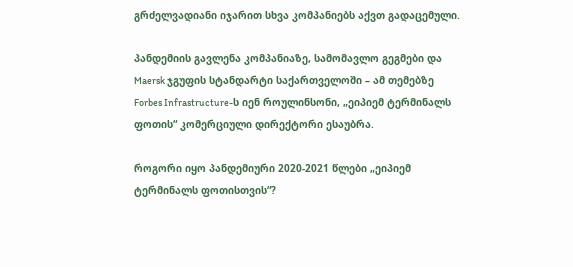გრძელვადიანი იჯარით სხვა კომპანიებს აქვთ გადაცემული.

პანდემიის გავლენა კომპანიაზე, სამომავლო გეგმები და Maersk ჯგუფის სტანდარტი საქართველოში – ამ თემებზე Forbes Infrastructure-ს იენ როულინსონი, „ეიპიემ ტერმინალს ფოთის“ კომერციული დირექტორი ესაუბრა.

როგორი იყო პანდემიური 2020-2021 წლები „ეიპიემ ტერმინალს ფოთისთვის“?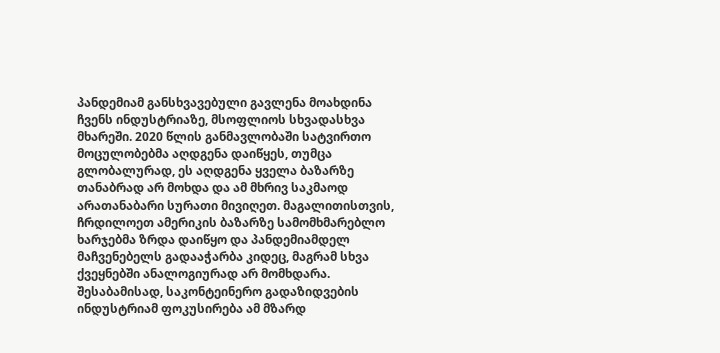პანდემიამ განსხვავებული გავლენა მოახდინა ჩვენს ინდუსტრიაზე, მსოფლიოს სხვადასხვა მხარეში. 2020 წლის განმავლობაში სატვირთო მოცულობებმა აღდგენა დაიწყეს, თუმცა გლობალურად, ეს აღდგენა ყველა ბაზარზე თანაბრად არ მოხდა და ამ მხრივ საკმაოდ არათანაბარი სურათი მივიღეთ. მაგალითისთვის, ჩრდილოეთ ამერიკის ბაზარზე სამომხმარებლო ხარჯებმა ზრდა დაიწყო და პანდემიამდელ მაჩვენებელს გადააჭარბა კიდეც, მაგრამ სხვა ქვეყნებში ანალოგიურად არ მომხდარა. შესაბამისად, საკონტეინერო გადაზიდვების ინდუსტრიამ ფოკუსირება ამ მზარდ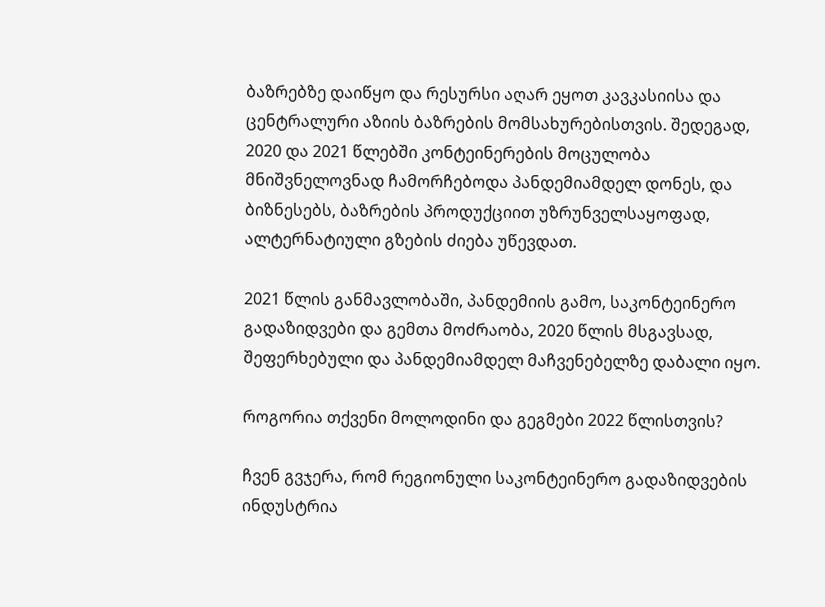ბაზრებზე დაიწყო და რესურსი აღარ ეყოთ კავკასიისა და ცენტრალური აზიის ბაზრების მომსახურებისთვის. შედეგად, 2020 და 2021 წლებში კონტეინერების მოცულობა მნიშვნელოვნად ჩამორჩებოდა პანდემიამდელ დონეს, და ბიზნესებს, ბაზრების პროდუქციით უზრუნველსაყოფად, ალტერნატიული გზების ძიება უწევდათ.

2021 წლის განმავლობაში, პანდემიის გამო, საკონტეინერო გადაზიდვები და გემთა მოძრაობა, 2020 წლის მსგავსად, შეფერხებული და პანდემიამდელ მაჩვენებელზე დაბალი იყო.

როგორია თქვენი მოლოდინი და გეგმები 2022 წლისთვის?

ჩვენ გვჯერა, რომ რეგიონული საკონტეინერო გადაზიდვების ინდუსტრია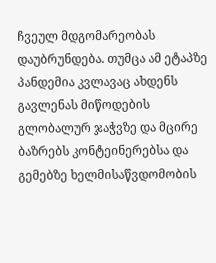ჩვეულ მდგომარეობას დაუბრუნდება. თუმცა ამ ეტაპზე პანდემია კვლავაც ახდენს გავლენას მიწოდების გლობალურ ჯაჭვზე და მცირე ბაზრებს კონტეინერებსა და გემებზე ხელმისაწვდომობის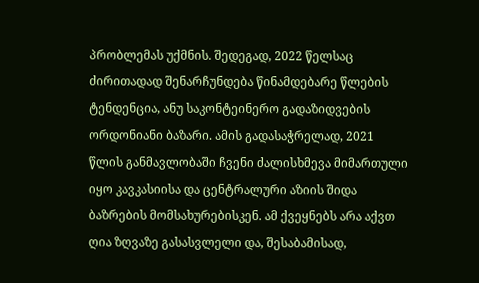პრობლემას უქმნის. შედეგად, 2022 წელსაც ძირითადად შენარჩუნდება წინამდებარე წლების ტენდენცია, ანუ საკონტეინერო გადაზიდვების ორდონიანი ბაზარი. ამის გადასაჭრელად, 2021 წლის განმავლობაში ჩვენი ძალისხმევა მიმართული იყო კავკასიისა და ცენტრალური აზიის შიდა ბაზრების მომსახურებისკენ. ამ ქვეყნებს არა აქვთ ღია ზღვაზე გასასვლელი და, შესაბამისად,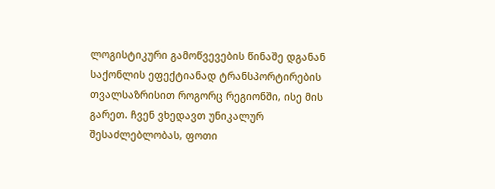ლოგისტიკური გამოწვევების წინაშე დგანან საქონლის ეფექტიანად ტრანსპორტირების თვალსაზრისით როგორც რეგიონში, ისე მის გარეთ. ჩვენ ვხედავთ უნიკალურ შესაძლებლობას, ფოთი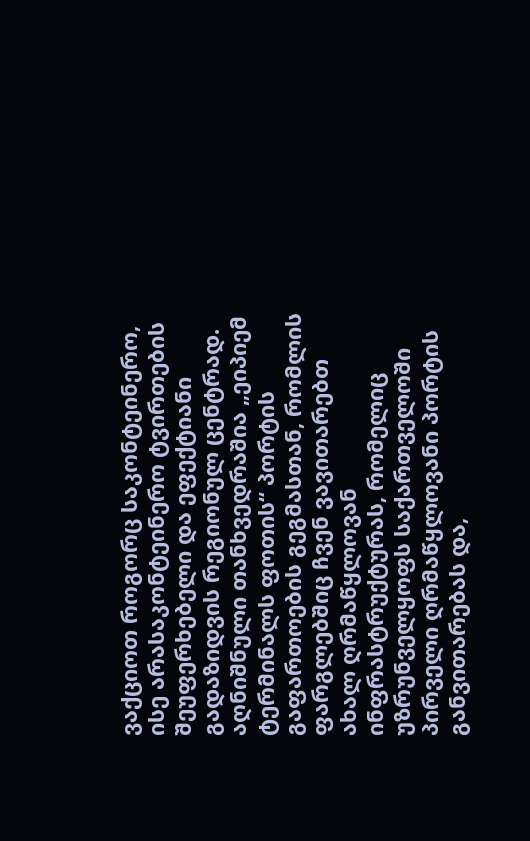ვაქციოთ როგორც საკონტეინერო, ისე არასაკონტეინერო ტვირთების შეუფერხებელი და ეფექტიანი გადაზიდვის რეგიონულ ცენტრად. აღნიშნული თანხვედრაშია „ეიპიემ ტერმინალს ფოთის“ პორტის გაფართოების გეგმასთან, რომლის ფარგლებშიც ჩვენ ვავითარებთ ახალ ღრმაწყლოვან ინფრასტრუქტურას, რომელიც უზრუნველყოფს საქართველოში პირველი ღრმაწყლოვანი პორტის განვითარებას და,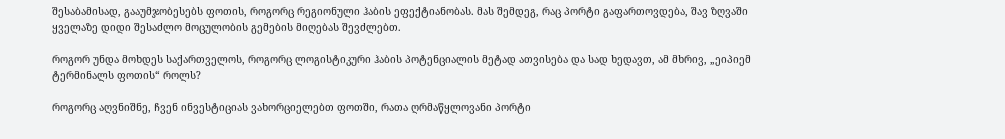შესაბამისად, გააუმჯობესებს ფოთის, როგორც რეგიონული ჰაბის ეფექტიანობას. მას შემდეგ, რაც პორტი გაფართოვდება, შავ ზღვაში ყველაზე დიდი შესაძლო მოცულობის გემების მიღებას შევძლებთ.

როგორ უნდა მოხდეს საქართველოს, როგორც ლოგისტიკური ჰაბის პოტენციალის მეტად ათვისება და სად ხედავთ, ამ მხრივ, „ეიპიემ ტერმინალს ფოთის“ როლს?

როგორც აღვნიშნე, ჩვენ ინვესტიციას ვახორციელებთ ფოთში, რათა ღრმაწყლოვანი პორტი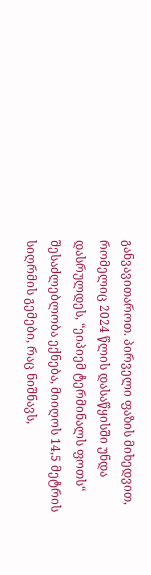განვავითაროთ. პირველი ფაზის მიხედვით, რომელიც 2024 წლის დასაწყისში უნდა დასრულდეს, “ეიპიემ ტერმინალს ფოთს“ შესაძლებლობა ექნება, მიიღოს 14,5 მეტრის სიღრმის გემები, რაც ნიშნავს,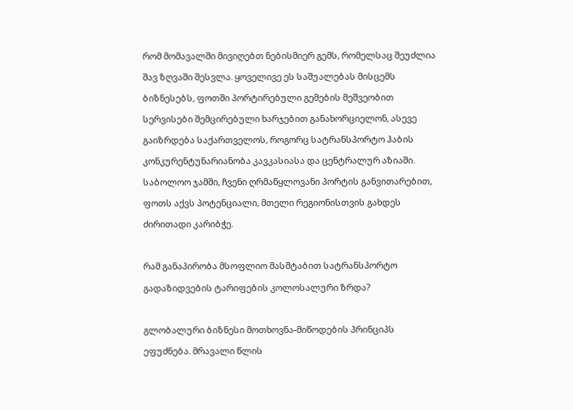რომ მომავალში მივიღებთ ნებისმიერ გემს, რომელსაც შეუძლია შავ ზღვაში შესვლა. ყოველივე ეს საშუალებას მისცემს ბიზნესებს, ფოთში პორტირებული გემების მეშვეობით სერვისები შემცირებული ხარჯებით განახორციელონ, ასევე გაიზრდება საქართველოს, როგორც სატრანსპორტო ჰაბის კონკურენტუნარიანობა კავკასიასა და ცენტრალურ აზიაში. საბოლოო ჯამში, ჩვენი ღრმაწყლოვანი პორტის განვითარებით, ფოთს აქვს პოტენციალი, მთელი რეგიონისთვის გახდეს ძირითადი კარიბჭე.

რამ განაპირობა მსოფლიო მასშტაბით სატრანსპორტო გადაზიდვების ტარიფების კოლოსალური ზრდა?

გლობალური ბიზნესი მოთხოვნა-მიწოდების პრინციპს ეფუძნება. მრავალი წლის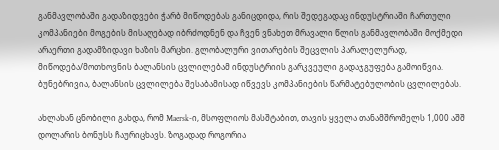განმავლობაში გადაზიდვები ჭარბ მიწოდებას განიცდიდა, რის შედეგადაც ინდუსტრიაში ჩართული კომპანიები მოგების მისაღებად იბრძოდნენ და ჩვენ ვნახეთ მრავალი წლის განმავლობაში მოქმედი არაერთი გადამზიდავი ხაზის მარცხი. გლობალური ვითარების შეცვლის პარალელურად, მიწოდება/მოთხოვნის ბალანსის ცვლილებამ ინდუსტრიის გარკვეული გადაჯგუფება გამოიწვია. ბუნებრივია, ბალანსის ცვლილება შესაბამისად იწვევს კომპანიების წარმატებულობის ცვლილებას.

ახლახან ცნობილი გახდა, რომ Maersk-ი, მსოფლიოს მასშტაბით, თავის ყველა თანამშრომელს 1,000 აშშ დოლარის ბონუსს ჩაურიცხავს. ზოგადად როგორია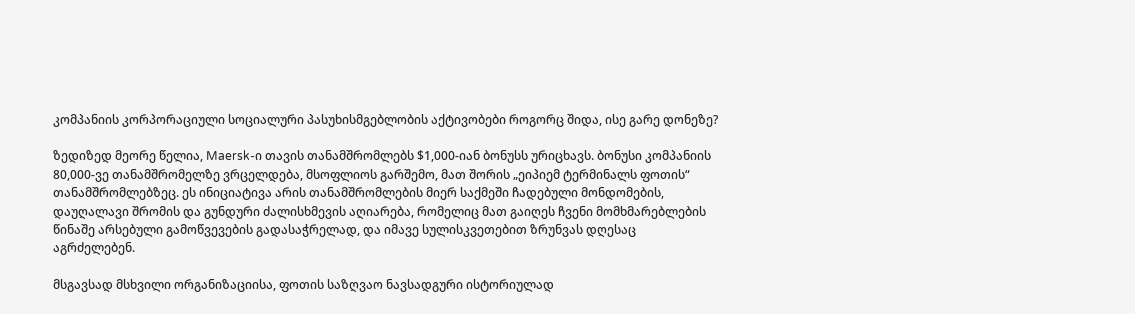კომპანიის კორპორაციული სოციალური პასუხისმგებლობის აქტივობები როგორც შიდა, ისე გარე დონეზე?

ზედიზედ მეორე წელია, Maersk-ი თავის თანამშრომლებს $1,000-იან ბონუსს ურიცხავს. ბონუსი კომპანიის 80,000-ვე თანამშრომელზე ვრცელდება, მსოფლიოს გარშემო, მათ შორის „ეიპიემ ტერმინალს ფოთის“ თანამშრომლებზეც. ეს ინიციატივა არის თანამშრომლების მიერ საქმეში ჩადებული მონდომების, დაუღალავი შრომის და გუნდური ძალისხმევის აღიარება, რომელიც მათ გაიღეს ჩვენი მომხმარებლების წინაშე არსებული გამოწვევების გადასაჭრელად, და იმავე სულისკვეთებით ზრუნვას დღესაც აგრძელებენ.

მსგავსად მსხვილი ორგანიზაციისა, ფოთის საზღვაო ნავსადგური ისტორიულად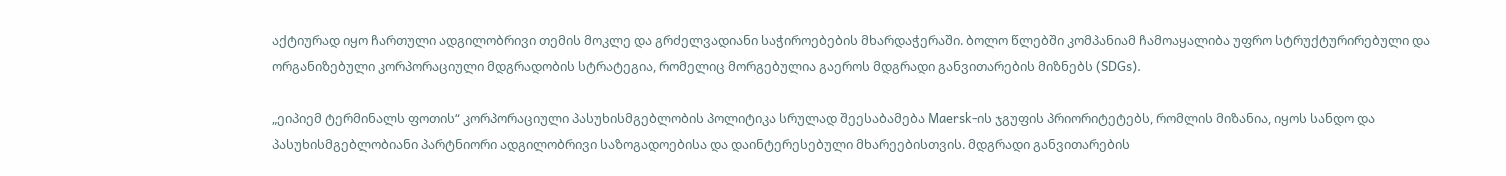აქტიურად იყო ჩართული ადგილობრივი თემის მოკლე და გრძელვადიანი საჭიროებების მხარდაჭერაში. ბოლო წლებში კომპანიამ ჩამოაყალიბა უფრო სტრუქტურირებული და ორგანიზებული კორპორაციული მდგრადობის სტრატეგია, რომელიც მორგებულია გაეროს მდგრადი განვითარების მიზნებს (SDGs).

„ეიპიემ ტერმინალს ფოთის“ კორპორაციული პასუხისმგებლობის პოლიტიკა სრულად შეესაბამება Maersk-ის ჯგუფის პრიორიტეტებს, რომლის მიზანია, იყოს სანდო და პასუხისმგებლობიანი პარტნიორი ადგილობრივი საზოგადოებისა და დაინტერესებული მხარეებისთვის. მდგრადი განვითარების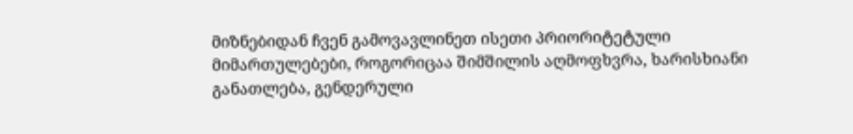მიზნებიდან ჩვენ გამოვავლინეთ ისეთი პრიორიტეტული მიმართულებები, როგორიცაა შიმშილის აღმოფხვრა, ხარისხიანი განათლება, გენდერული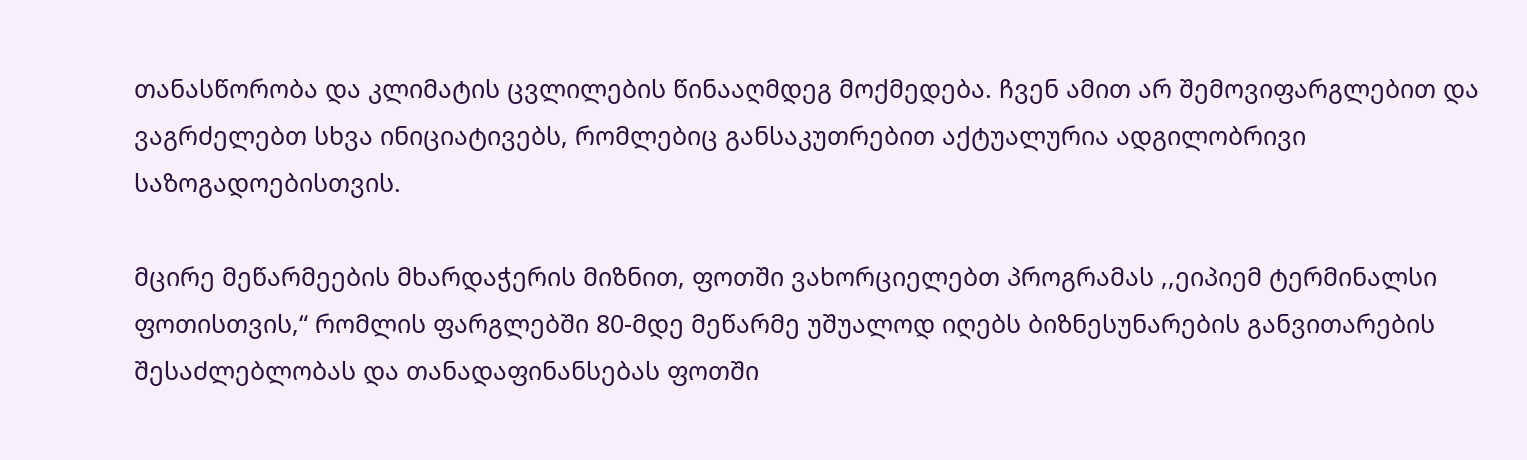თანასწორობა და კლიმატის ცვლილების წინააღმდეგ მოქმედება. ჩვენ ამით არ შემოვიფარგლებით და ვაგრძელებთ სხვა ინიციატივებს, რომლებიც განსაკუთრებით აქტუალურია ადგილობრივი საზოგადოებისთვის.

მცირე მეწარმეების მხარდაჭერის მიზნით, ფოთში ვახორციელებთ პროგრამას ,,ეიპიემ ტერმინალსი ფოთისთვის,“ რომლის ფარგლებში 80-მდე მეწარმე უშუალოდ იღებს ბიზნესუნარების განვითარების შესაძლებლობას და თანადაფინანსებას ფოთში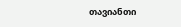თავიანთი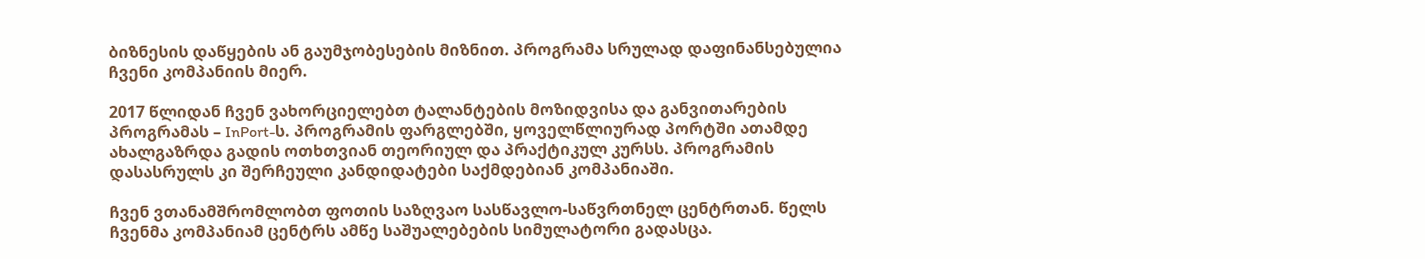ბიზნესის დაწყების ან გაუმჯობესების მიზნით. პროგრამა სრულად დაფინანსებულია ჩვენი კომპანიის მიერ.

2017 წლიდან ჩვენ ვახორციელებთ ტალანტების მოზიდვისა და განვითარების პროგრამას – InPort-ს. პროგრამის ფარგლებში, ყოველწლიურად პორტში ათამდე ახალგაზრდა გადის ოთხთვიან თეორიულ და პრაქტიკულ კურსს. პროგრამის დასასრულს კი შერჩეული კანდიდატები საქმდებიან კომპანიაში.

ჩვენ ვთანამშრომლობთ ფოთის საზღვაო სასწავლო-საწვრთნელ ცენტრთან. წელს ჩვენმა კომპანიამ ცენტრს ამწე საშუალებების სიმულატორი გადასცა.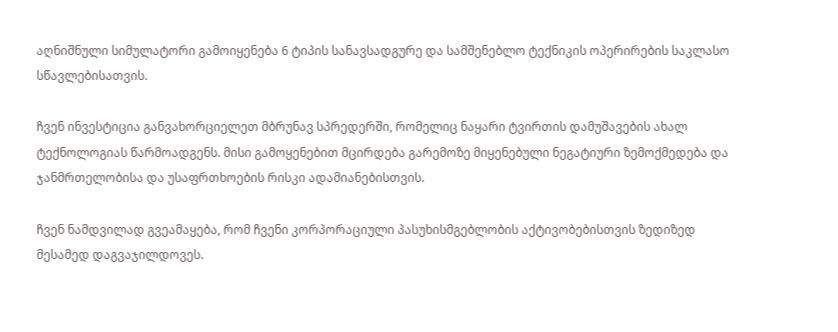აღნიშნული სიმულატორი გამოიყენება 6 ტიპის სანავსადგურე და სამშენებლო ტექნიკის ოპერირების საკლასო სწავლებისათვის.

ჩვენ ინვესტიცია განვახორციელეთ მბრუნავ სპრედერში, რომელიც ნაყარი ტვირთის დამუშავების ახალ ტექნოლოგიას წარმოადგენს. მისი გამოყენებით მცირდება გარემოზე მიყენებული ნეგატიური ზემოქმედება და ჯანმრთელობისა და უსაფრთხოების რისკი ადამიანებისთვის.

ჩვენ ნამდვილად გვეამაყება, რომ ჩვენი კორპორაციული პასუხისმგებლობის აქტივობებისთვის ზედიზედ მესამედ დაგვაჯილდოვეს.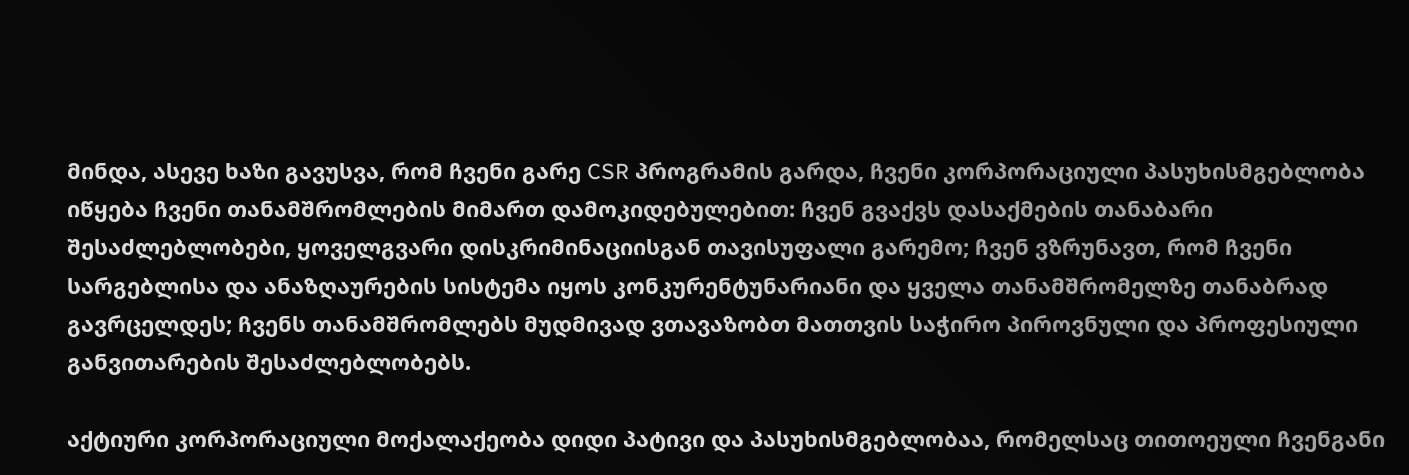მინდა, ასევე ხაზი გავუსვა, რომ ჩვენი გარე CSR პროგრამის გარდა, ჩვენი კორპორაციული პასუხისმგებლობა იწყება ჩვენი თანამშრომლების მიმართ დამოკიდებულებით: ჩვენ გვაქვს დასაქმების თანაბარი შესაძლებლობები, ყოველგვარი დისკრიმინაციისგან თავისუფალი გარემო; ჩვენ ვზრუნავთ, რომ ჩვენი სარგებლისა და ანაზღაურების სისტემა იყოს კონკურენტუნარიანი და ყველა თანამშრომელზე თანაბრად გავრცელდეს; ჩვენს თანამშრომლებს მუდმივად ვთავაზობთ მათთვის საჭირო პიროვნული და პროფესიული განვითარების შესაძლებლობებს.

აქტიური კორპორაციული მოქალაქეობა დიდი პატივი და პასუხისმგებლობაა, რომელსაც თითოეული ჩვენგანი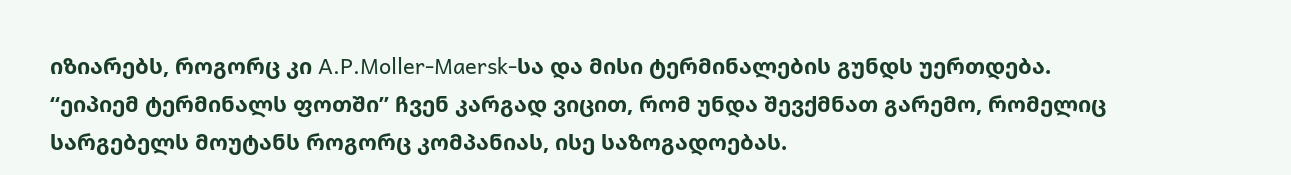იზიარებს, როგორც კი A.P.Moller-Maersk-სა და მისი ტერმინალების გუნდს უერთდება. “ეიპიემ ტერმინალს ფოთში” ჩვენ კარგად ვიცით, რომ უნდა შევქმნათ გარემო, რომელიც სარგებელს მოუტანს როგორც კომპანიას, ისე საზოგადოებას.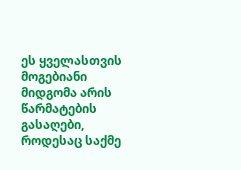ეს ყველასთვის მოგებიანი მიდგომა არის წარმატების გასაღები, როდესაც საქმე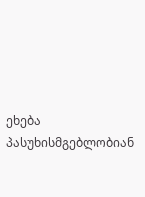ეხება პასუხისმგებლობიან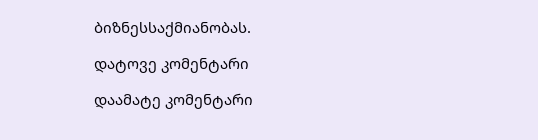ბიზნესსაქმიანობას.

დატოვე კომენტარი

დაამატე კომენტარი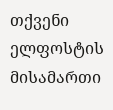თქვენი ელფოსტის მისამართი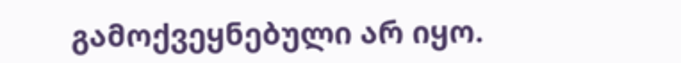გამოქვეყნებული არ იყო.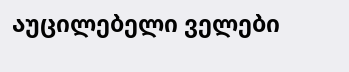აუცილებელი ველები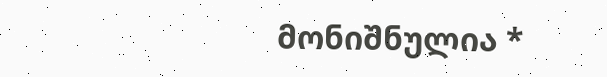მონიშნულია *